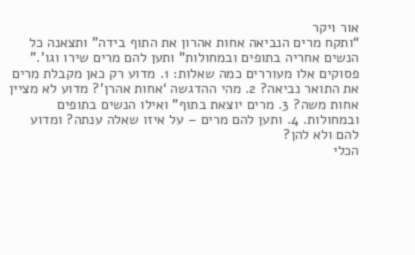אור ויקר
“ותקח מרים הנביאה אחות אהרון את התוף בידה” ותצאנה כל הנשים אחריה בתופים ובמחולות” ותען להם מרים שירו וגו’.”
פסוקים אלו מעוררים כמה שאלות: 1. מדוע רק כאן מקבלת מרים את התואר נביאה? 2. מהי ההדגשה ‘אחות אהרן’? מדוע לא מציין אחות משה? 3. מרים יוצאת בתוף” ואילו הנשים בתופים ובמחולות. 4. ותען להם מרים – על איזו שאלה ענתה? ומדוע להם ולא להן?
הכלי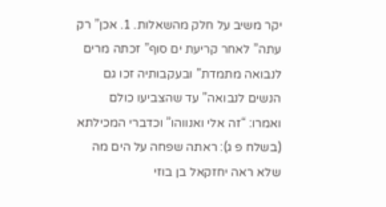יקר משיב על חלק מהשאלות. 1. אכן” רק עתה” לאחר קריעת ים סוף” זכתה מרים לנבואה מתמדת” ובעקבותיה זכו גם הנשים לנבואה” עד שהצביעו כולם ואמרו: “זה אלי ואנווהו” וכדברי המכילתא (בשלח פ ג): ראתה שפחה על הים מה שלא ראה יחזקאל בן בוזי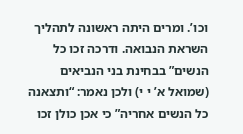וכו’. ומרים היתה ראשונה לתהליך השראת הנבואה. ודרכה זכו כל הנשים” בבחינת בני הנביאים (שמואל א’ י י) ולכן נאמר: “ותצאנה כל הנשים אחריה” כי אכן כולן זכו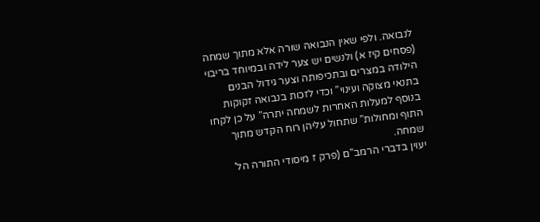לנבואה. ולפי שאין הנבואה שורה אלא מתוך שמחה (פסחים קיז א) ולנשים יש צער לידה ובמיוחד בריבוי הילודה במצרים ובתכיפותה וצער גידול הבנים בתנאי מצוקה ועינוי” וכדי לזכות בנבואה זקוקות בנוסף למעלות האחרות לשמחה יתרה” על כן לקחו התוף ומחולות” שתחול עליהן רוח הקדש מתוך שמחה.
יעוין בדברי הרמב”ם (פרק ז מיסודי התורה הל’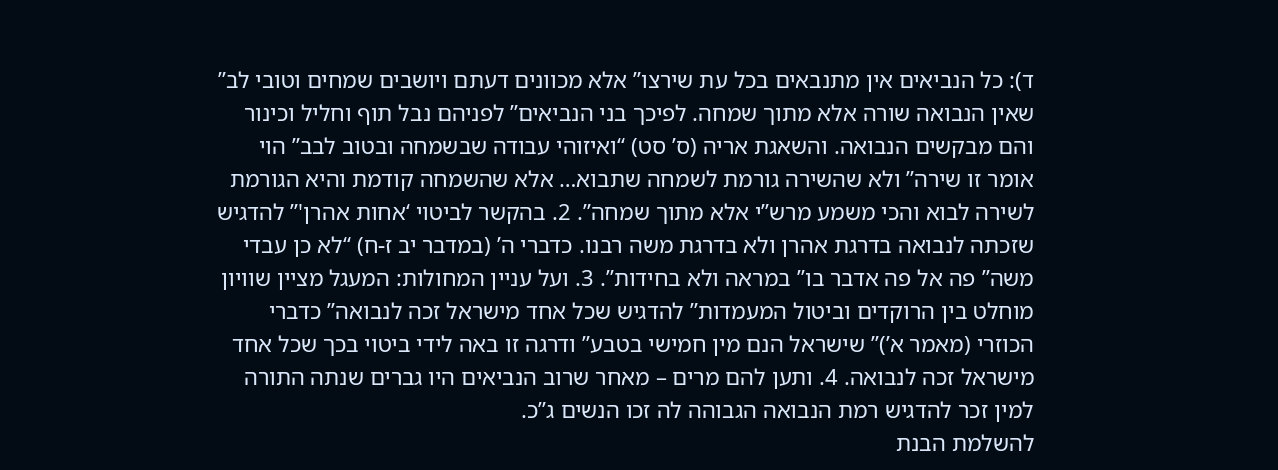ד): כל הנביאים אין מתנבאים בכל עת שירצו” אלא מכוונים דעתם ויושבים שמחים וטובי לב” שאין הנבואה שורה אלא מתוך שמחה. לפיכך בני הנביאים” לפניהם נבל תוף וחליל וכינור והם מבקשים הנבואה. והשאגת אריה (ס’ סט) “ואיזוהי עבודה שבשמחה ובטוב לבב” הוי אומר זו שירה” ולא שהשירה גורמת לשמחה שתבוא… אלא שהשמחה קודמת והיא הגורמת לשירה לבוא והכי משמע מרש”י אלא מתוך שמחה”. 2. בהקשר לביטוי ‘אחות אהרן'” להדגיש שזכתה לנבואה בדרגת אהרן ולא בדרגת משה רבנו. כדברי ה’ (במדבר יב ז-ח) “לא כן עבדי משה” פה אל פה אדבר בו” במראה ולא בחידות”. 3. ועל עניין המחולות: המעגל מציין שוויון מוחלט בין הרוקדים וביטול המעמדות” להדגיש שכל אחד מישראל זכה לנבואה” כדברי הכוזרי (מאמר א’)” שישראל הנם מין חמישי בטבע” ודרגה זו באה לידי ביטוי בכך שכל אחד מישראל זכה לנבואה. 4. ותען להם מרים – מאחר שרוב הנביאים היו גברים שנתה התורה למין זכר להדגיש רמת הנבואה הגבוהה לה זכו הנשים ג”כ.
להשלמת הבנת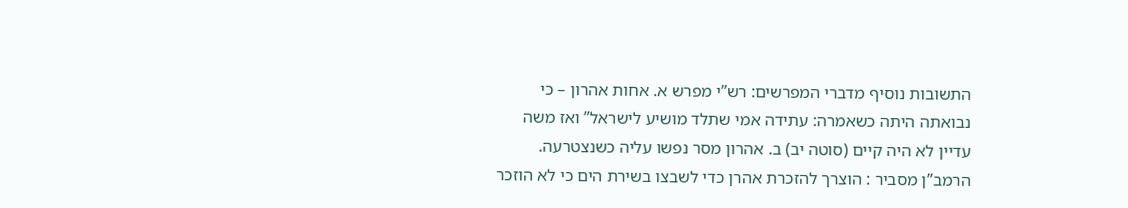התשובות נוסיף מדברי המפרשים: רש”י מפרש א. אחות אהרון – כי נבואתה היתה כשאמרה: עתידה אמי שתלד מושיע לישראל” ואז משה עדיין לא היה קיים (סוטה יב) ב. אהרון מסר נפשו עליה כשנצטרעה.
הרמב”ן מסביר : הוצרך להזכרת אהרן כדי לשבצו בשירת הים כי לא הוזכר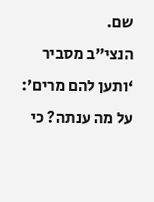שם.
הנצי”ב מסביר ‘ותען להם מרים’: על מה ענתה? כי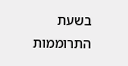בשעת התרוממות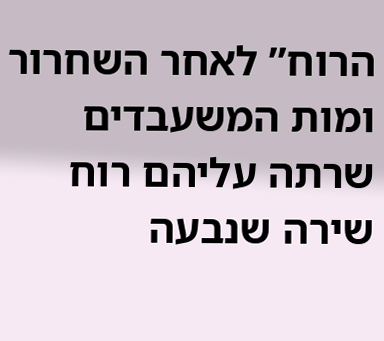הרוח” לאחר השחרור ומות המשעבדים שרתה עליהם רוח שירה שנבעה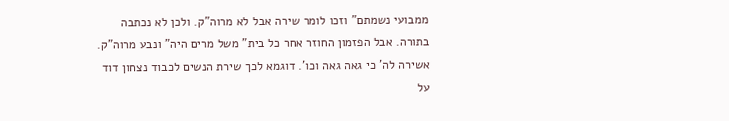ממבועי נשמתם” וזכו לומר שירה אבל לא מרוה”ק. ולכן לא נכתבה בתורה. אבל הפזמון החוזר אחר כל בית” משל מרים היה” ונבע מרוה”ק. אשירה לה’ כי גאה גאה וכו’. דוגמא לכך שירת הנשים לכבוד נצחון דוד על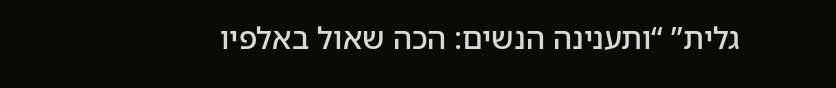גלית” “ותענינה הנשים: הכה שאול באלפיו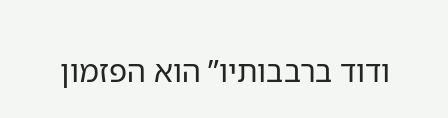ודוד ברבבותיו” הוא הפזמון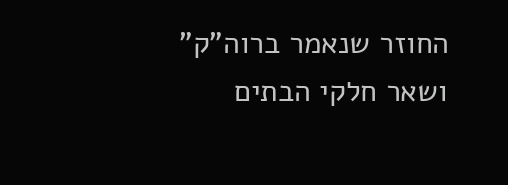החוזר שנאמר ברוה”ק” ושאר חלקי הבתים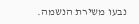נבעו משירת הנשמה.